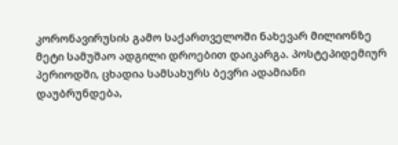კორონავირუსის გამო საქართველოში ნახევარ მილიონზე მეტი სამუშაო ადგილი დროებით დაიკარგა. პოსტეპიდემიურ პერიოდში, ცხადია სამსახურს ბევრი ადამიანი დაუბრუნდება,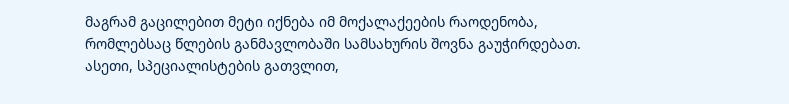მაგრამ გაცილებით მეტი იქნება იმ მოქალაქეების რაოდენობა, რომლებსაც წლების განმავლობაში სამსახურის შოვნა გაუჭირდებათ. ასეთი, სპეციალისტების გათვლით,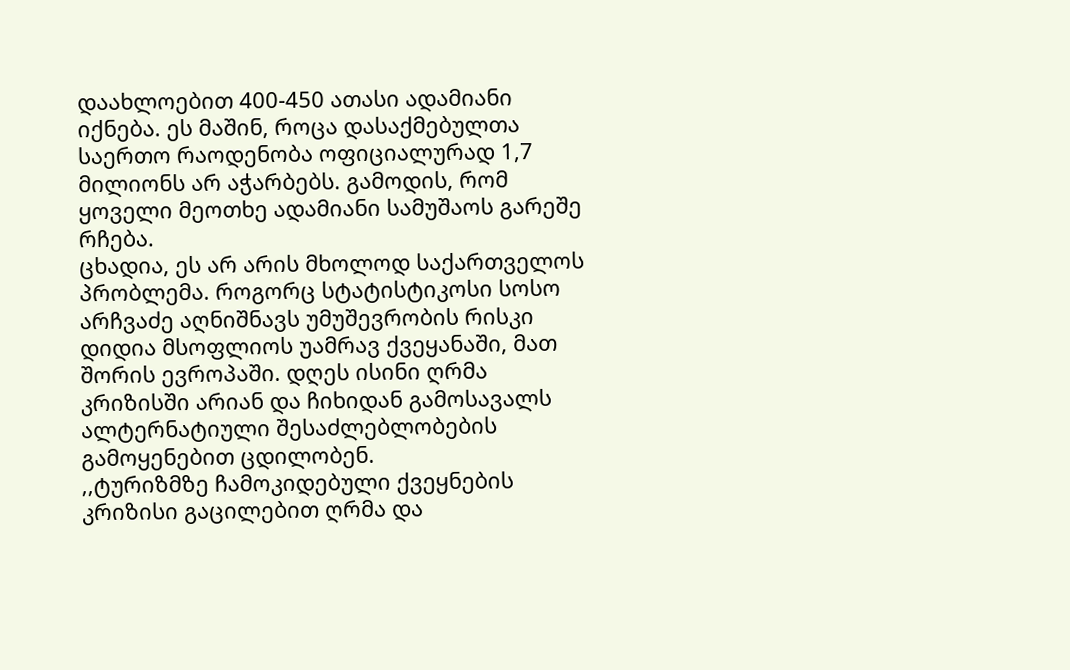დაახლოებით 400-450 ათასი ადამიანი იქნება. ეს მაშინ, როცა დასაქმებულთა საერთო რაოდენობა ოფიციალურად 1,7 მილიონს არ აჭარბებს. გამოდის, რომ ყოველი მეოთხე ადამიანი სამუშაოს გარეშე რჩება.
ცხადია, ეს არ არის მხოლოდ საქართველოს პრობლემა. როგორც სტატისტიკოსი სოსო არჩვაძე აღნიშნავს უმუშევრობის რისკი დიდია მსოფლიოს უამრავ ქვეყანაში, მათ შორის ევროპაში. დღეს ისინი ღრმა კრიზისში არიან და ჩიხიდან გამოსავალს ალტერნატიული შესაძლებლობების გამოყენებით ცდილობენ.
,,ტურიზმზე ჩამოკიდებული ქვეყნების კრიზისი გაცილებით ღრმა და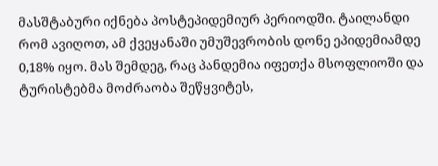მასშტაბური იქნება პოსტეპიდემიურ პერიოდში. ტაილანდი რომ ავიღოთ, ამ ქვეყანაში უმუშევრობის დონე ეპიდემიამდე 0,18% იყო. მას შემდეგ, რაც პანდემია იფეთქა მსოფლიოში და ტურისტებმა მოძრაობა შეწყვიტეს,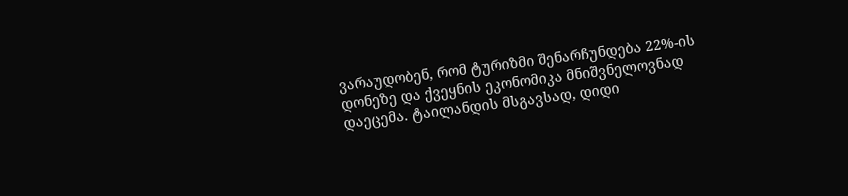ვარაუდობენ, რომ ტურიზმი შენარჩუნდება 22%-ის დონეზე და ქვეყნის ეკონომიკა მნიშვნელოვნად დაეცემა. ტაილანდის მსგავსად, დიდი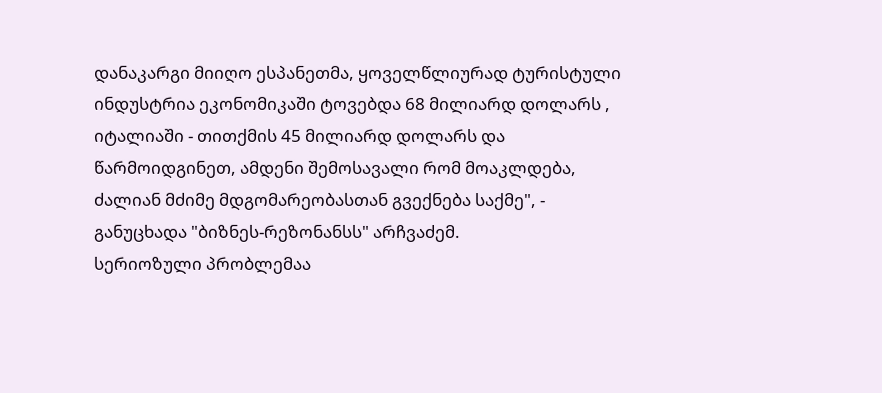დანაკარგი მიიღო ესპანეთმა, ყოველწლიურად ტურისტული ინდუსტრია ეკონომიკაში ტოვებდა 68 მილიარდ დოლარს , იტალიაში - თითქმის 45 მილიარდ დოლარს და წარმოიდგინეთ, ამდენი შემოსავალი რომ მოაკლდება, ძალიან მძიმე მდგომარეობასთან გვექნება საქმე", - განუცხადა "ბიზნეს-რეზონანსს" არჩვაძემ.
სერიოზული პრობლემაა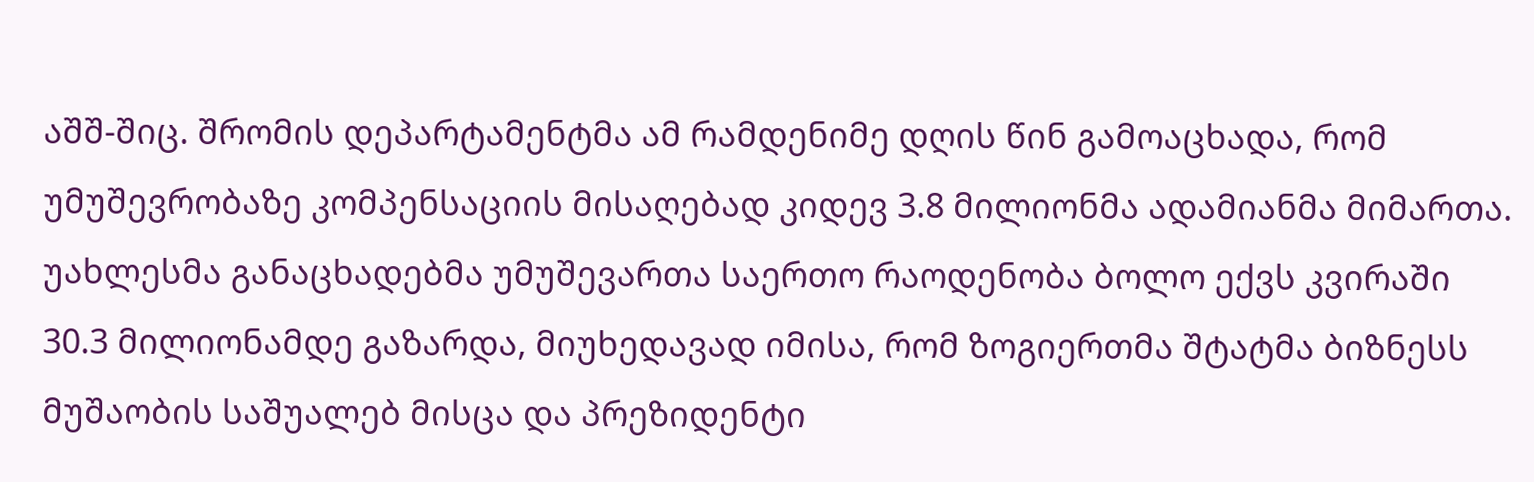აშშ-შიც. შრომის დეპარტამენტმა ამ რამდენიმე დღის წინ გამოაცხადა, რომ უმუშევრობაზე კომპენსაციის მისაღებად კიდევ 3.8 მილიონმა ადამიანმა მიმართა. უახლესმა განაცხადებმა უმუშევართა საერთო რაოდენობა ბოლო ექვს კვირაში 30.3 მილიონამდე გაზარდა, მიუხედავად იმისა, რომ ზოგიერთმა შტატმა ბიზნესს მუშაობის საშუალებ მისცა და პრეზიდენტი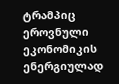ტრამპიც ეროვნული ეკონომიკის ენერგიულად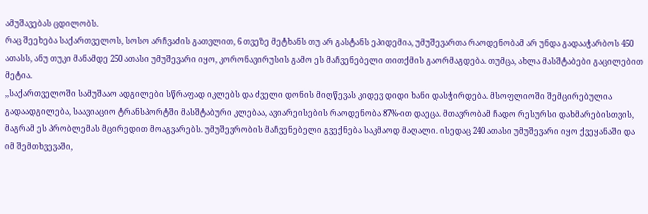ამუშავებას ცდილობს.
რაც შეეხება საქართველოს, სოსო არჩვაძის გათვლით, 6 თვეზე მეტხანს თუ არ გასტანს ეპიდემია, უმუშევართა რაოდენობამ არ უნდა გადააჭარბოს 450 ათასს, ანუ თუკი მანამდე 250 ათასი უმუშევარი იყო, კორონავირუსის გამო ეს მაჩვენებელი თითქმის გაორმაგდება. თუმცა, ახლა მასშტაბები გაცილებით მეტია.
,,საქართველოში სამუშააო ადგილები სწრაფად იკლებს და ძველი დონის მიღწევას კიდევ დიდი ხანი დასჭირდება. მსოფლიოში შემცირებულია გადაადგილება, საავიაციო ტრანსპორტში მასშტაბური კლებაა, ავიარეისების რაოდენობა 87%-ით დაეცა. მთავრობამ ჩადო რესურსი დახმარებისთვის, მაგრამ ეს პრობლემას მცირედით მოაგვარებს. უმუშევრობის მაჩვენებელი გვექნება საკმაოდ მაღალი. ისედაც 240 ათასი უმუშევარი იყო ქვეყანაში და იმ შემთხვევაში,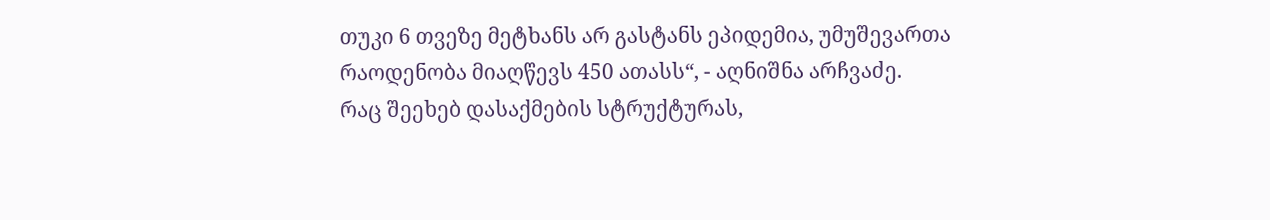თუკი 6 თვეზე მეტხანს არ გასტანს ეპიდემია, უმუშევართა რაოდენობა მიაღწევს 450 ათასს“, - აღნიშნა არჩვაძე.
რაც შეეხებ დასაქმების სტრუქტურას,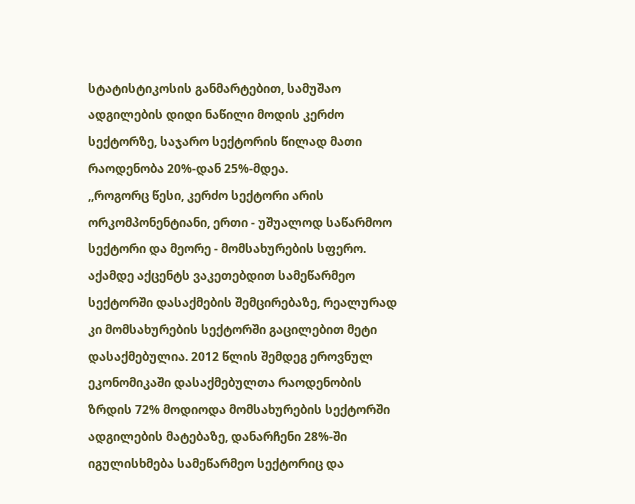სტატისტიკოსის განმარტებით, სამუშაო ადგილების დიდი ნაწილი მოდის კერძო სექტორზე, საჯარო სექტორის წილად მათი რაოდენობა 20%-დან 25%-მდეა.
,,როგორც წესი, კერძო სექტორი არის ორკომპონენტიანი, ერთი - უშუალოდ საწარმოო სექტორი და მეორე - მომსახურების სფერო. აქამდე აქცენტს ვაკეთებდით სამეწარმეო სექტორში დასაქმების შემცირებაზე, რეალურად კი მომსახურების სექტორში გაცილებით მეტი დასაქმებულია. 2012 წლის შემდეგ ეროვნულ ეკონომიკაში დასაქმებულთა რაოდენობის ზრდის 72% მოდიოდა მომსახურების სექტორში ადგილების მატებაზე, დანარჩენი 28%-ში იგულისხმება სამეწარმეო სექტორიც და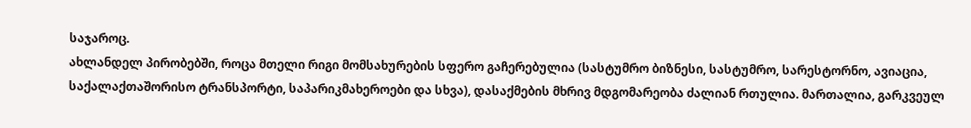საჯაროც.
ახლანდელ პირობებში, როცა მთელი რიგი მომსახურების სფერო გაჩერებულია (სასტუმრო ბიზნესი, სასტუმრო, სარესტორნო, ავიაცია, საქალაქთაშორისო ტრანსპორტი, საპარიკმახეროები და სხვა), დასაქმების მხრივ მდგომარეობა ძალიან რთულია. მართალია, გარკვეულ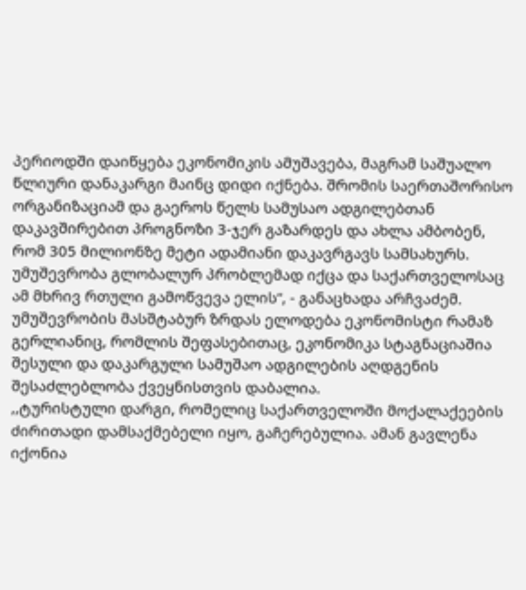პერიოდში დაიწყება ეკონომიკის ამუშავება, მაგრამ საშუალო წლიური დანაკარგი მაინც დიდი იქნება. შრომის საერთაშორისო ორგანიზაციამ და გაეროს წელს სამუსაო ადგილებთან დაკავშირებით პროგნოზი 3-ჯერ გაზარდეს და ახლა ამბობენ, რომ 305 მილიონზე მეტი ადამიანი დაკავრგავს სამსახურს. უმუშევრობა გლობალურ პრობლემად იქცა და საქართველოსაც ამ მხრივ რთული გამოწვევა ელის“, - განაცხადა არჩვაძემ.
უმუშევრობის მასშტაბურ ზრდას ელოდება ეკონომისტი რამაზ გერლიანიც, რომლის შეფასებითაც, ეკონომიკა სტაგნაციაშია შესული და დაკარგული სამუშაო ადგილების აღდგენის შესაძლებლობა ქვეყნისთვის დაბალია.
,,ტურისტული დარგი, რომელიც საქართველოში მოქალაქეების ძირითადი დამსაქმებელი იყო, გაჩერებულია. ამან გავლენა იქონია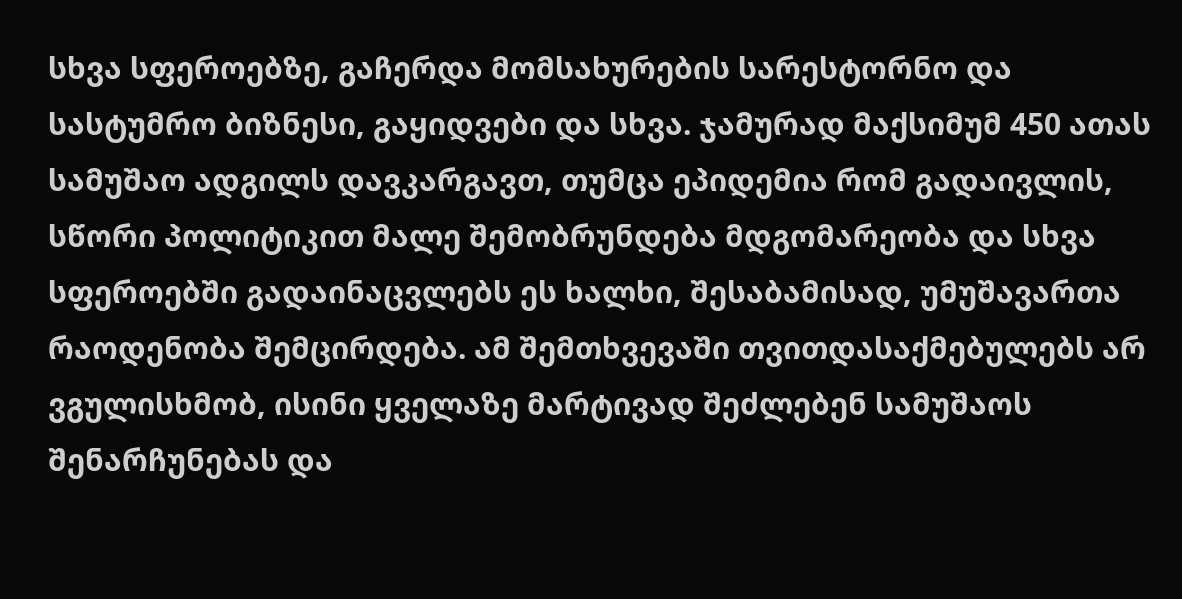სხვა სფეროებზე, გაჩერდა მომსახურების სარესტორნო და სასტუმრო ბიზნესი, გაყიდვები და სხვა. ჯამურად მაქსიმუმ 450 ათას სამუშაო ადგილს დავკარგავთ, თუმცა ეპიდემია რომ გადაივლის, სწორი პოლიტიკით მალე შემობრუნდება მდგომარეობა და სხვა სფეროებში გადაინაცვლებს ეს ხალხი, შესაბამისად, უმუშავართა რაოდენობა შემცირდება. ამ შემთხვევაში თვითდასაქმებულებს არ ვგულისხმობ, ისინი ყველაზე მარტივად შეძლებენ სამუშაოს შენარჩუნებას და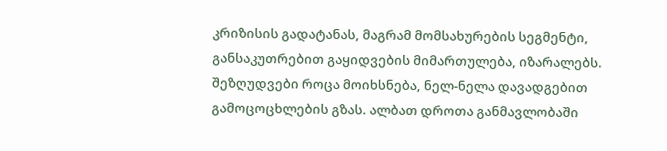კრიზისის გადატანას, მაგრამ მომსახურების სეგმენტი, განსაკუთრებით გაყიდვების მიმართულება, იზარალებს.
შეზღუდვები როცა მოიხსნება, ნელ-ნელა დავადგებით გამოცოცხლების გზას. ალბათ დროთა განმავლობაში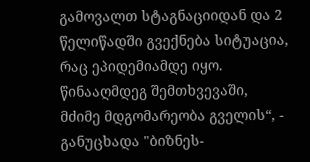გამოვალთ სტაგნაციიდან და 2 წელიწადში გვექნება სიტუაცია, რაც ეპიდემიამდე იყო. წინააღმდეგ შემთხვევაში, მძიმე მდგომარეობა გველის“, - განუცხადა "ბიზნეს-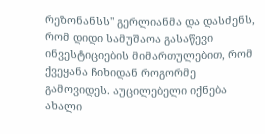რეზონანსს" გერლიანმა და დასძენს, რომ დიდი სამუშაოა გასაწევი ინვესტიციების მიმართულებით, რომ ქვეყანა ჩიხიდან როგორმე გამოვიდეს. აუცილებელი იქნება ახალი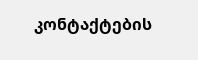კონტაქტების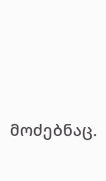მოძებნაც.